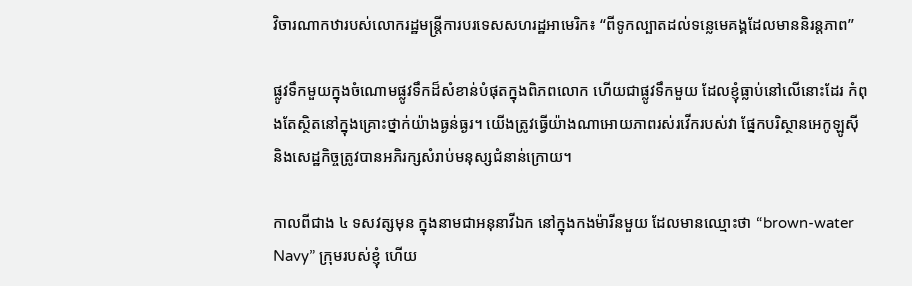វិចារណាកឋារបស់លោករដ្ឋមន្រ្តីការបរទេសសហរដ្ឋអាមេរិក៖ “ពីទូកល្បាតដល់ទន្លេមេគង្គដែលមាននិរន្តភាព”

ផ្លូវទឹកមួយក្នុងចំណោមផ្លូវទឹកដ៏សំខាន់បំផុតក្នុងពិភពលោក ហើយជាផ្លូវទឹកមួយ ដែលខ្ញុំធ្លាប់នៅលើនោះដែរ កំពុងតែស្ថិតនៅក្នុងគ្រោះថ្នាក់យ៉ាងធ្ងន់ធ្ងរ។ យើងត្រូវធ្វើយ៉ាងណាអោយភាពរស់រវើករបស់វា ផ្នែកបរិស្ថានអេកូឡូស៊ី និងសេដ្ឋកិច្ចត្រូវបានអភិរក្សសំរាប់មនុស្សជំនាន់ក្រោយ។

កាលពីជាង ៤ ទសវត្សមុន ក្នុងនាមជាអនុនាវីឯក នៅក្នុងកងម៉ារីនមួយ ដែលមានឈ្មោះថា “brown-water Navy” ក្រុមរបស់ខ្ញុំ ហើយ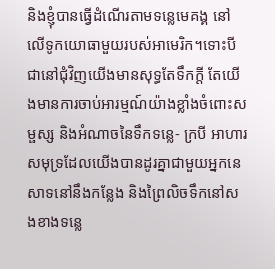និងខ្ញុំបានធ្វើដំណើរតាមទន្លេមេគង្គ នៅលើទូកយោធាមួយរបស់អាមេរិក។ទោះបីជានៅជុំវិញយើងមានសុទ្ធតែទឹកក្តី តែយើងមានការចាប់អារម្មណ៍យ៉ាងខ្លាំងចំពោះសម្ផស្ស និងអំណាចនៃទឹកទន្លេ- ក្របី អាហារសមុទ្រដែលយើងបានដូរគ្នាជាមួយអ្នកនេសាទនៅនឹងកន្លែង និងព្រៃលិចទឹកនៅសងខាងទន្លេ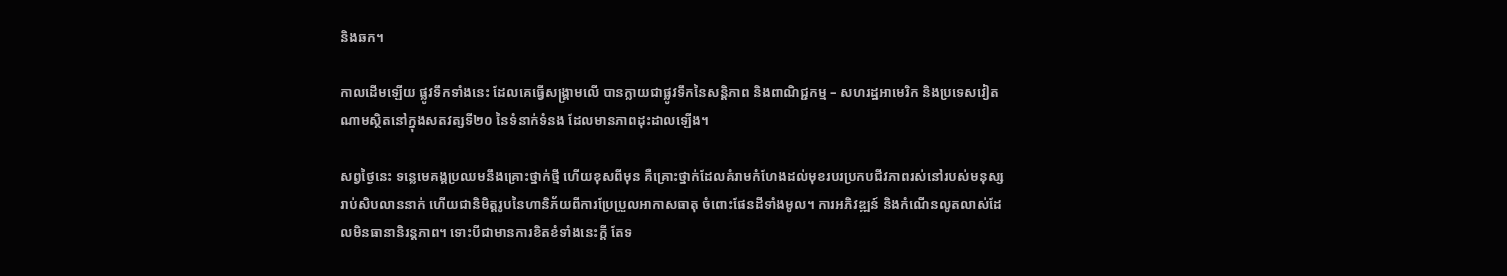និងឆក។

កាលដើមឡើយ ផ្លូវទឹកទាំងនេះ ដែលគេធ្វើសង្រ្គាមលើ បានក្លាយជាផ្លូវទឹកនៃសន្តិភាព និងពាណិជ្ជកម្ម – សហរដ្ឋអាមេរិក និងប្រទេសវៀតណាមស្ថិតនៅក្នុងសតវត្សទី២០ នៃទំនាក់ទំនង ដែលមានភាពដុះដាលឡើង។

សព្វថ្ងៃនេះ ទន្លេមេគង្គប្រឈមនឹងគ្រោះថ្នាក់ថ្មី ហើយខុសពីមុន គឺគ្រោះថ្នាក់ដែលគំរាមកំហែងដល់មុខរបរប្រកបជីវភាពរស់នៅរបស់មនុស្សរាប់សិបលាននាក់ ហើយជានិមិត្តរូបនៃហានិភ័យពីការប្រែប្រួលអាកាសធាតុ ចំពោះផែនដីទាំងមូល។ ការអភិវឌ្ឍន៍ និងកំណើនលូតលាស់ដែលមិនធានានិរន្តភាព។ ទោះបីជាមានការខិតខំទាំងនេះក្តី តែទ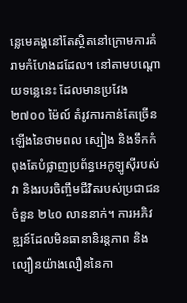ន្លេមេគង្គនៅតែស្ថិតនៅក្រោមការគំរាមកំហែងដដែល។ នៅតាមបណ្តោយទន្លេនេះ ដែលមានប្រវែង ២៧០០ ម៉ៃល៍ តំរូវការកាន់តែច្រើនឡើងនៃថាមពល ស្បៀង និងទឹកកំពុងតែបំផ្លាញប្រព័ន្ធអេកូឡូស៊ីរបស់វា និងរបរចិញ្ចឹមជីវិតរបស់ប្រជាជនចំនួន ២៤០ លាននាក់។ ការអភិវឌ្ឍន៍ដែលមិនធានានិរន្តភាព និងល្បឿនយ៉ាងលឿននៃកា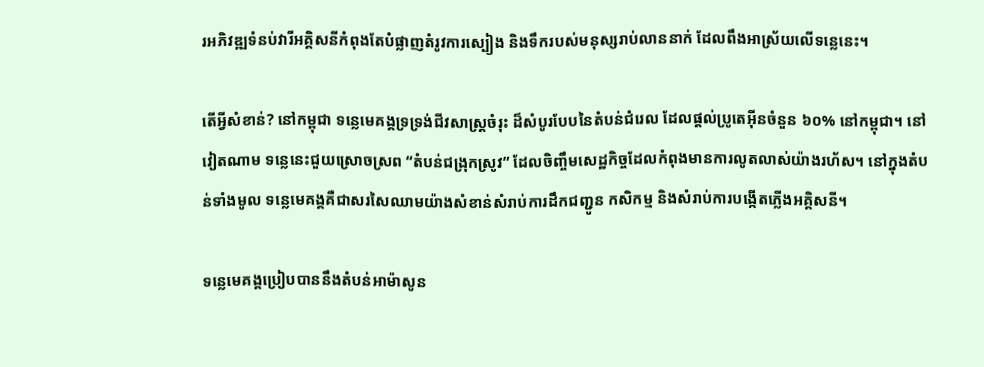រអភិវឌ្ឍទំនប់វារីអគ្គិសនីកំពុងតែបំផ្លាញតំរូវការស្បៀង និងទឹករបស់មនុស្សរាប់លាននាក់ ដែលពឹងអាស្រ័យលើទន្លេនេះ។

តើអ្វីសំខាន់? នៅកម្ពុជា ទន្លេមេគង្គទ្រទ្រង់ជីវសាស្រ្តចំរុះ ដ៏សំបូរបែបនៃតំបន់ជំរេល ដែលផ្តល់ប្រូតេអ៊ីនចំនួន ៦០% នៅកម្ពុជា។ នៅវៀតណាម ទន្លេនេះជួយស្រោចស្រព “តំបន់ជង្រុកស្រូវ” ដែលចិញ្ចឹមសេដ្ឋកិច្ចដែលកំពុងមានការលូតលាស់យ៉ាងរហ័ស។ នៅក្នុងតំបន់ទាំងមូល ទន្លេមេគង្គគឺជាសរសៃឈាមយ៉ាងសំខាន់សំរាប់ការដឹកជញ្ជូន កសិកម្ម និងសំរាប់ការបង្កើតភ្លើងអគ្គិសនី។

ទន្លេមេគង្គប្រៀបបាននឹងតំបន់អាម៉ាសូន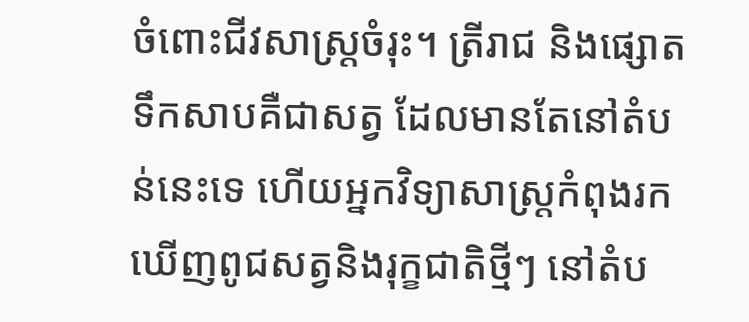ចំពោះជីវសាស្រ្តចំរុះ។ ត្រីរាជ និងផ្សោតទឹកសាបគឺជាសត្វ ដែលមានតែនៅតំបន់នេះទេ ហើយអ្នកវិទ្យាសាស្រ្តកំពុងរកឃើញពូជសត្វនិងរុក្ខជាតិថ្មីៗ នៅតំប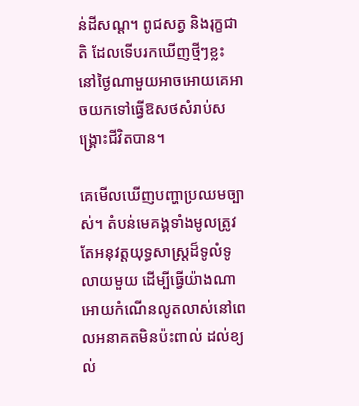ន់ដីសណ្ត។ ពូជសត្វ និងរុក្ខជាតិ ដែលទើបរកឃើញថ្មីៗខ្លះ នៅថ្ងៃណាមួយអាចអោយគេអាចយកទៅធ្វើឱសថសំរាប់សង្គ្រោះជីវិតបាន។

គេមើលឃើញបញ្ហាប្រឈមច្បាស់។ តំបន់មេគង្គទាំងមូលត្រូវតែអនុវត្តយុទ្ធសាស្រ្តដ៏ទូលំទូលាយមួយ ដើម្បីធ្វើយ៉ាងណាអោយកំណើនលូតលាស់នៅពេលអនាគតមិនប៉ះពាល់ ដល់ខ្យល់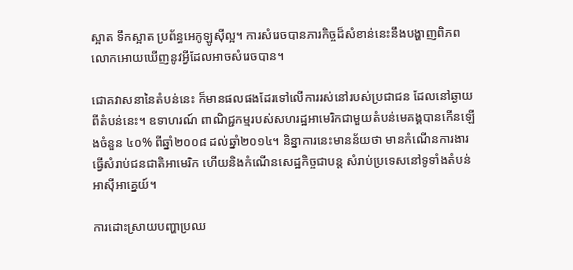ស្អាត ទឹកស្អាត ប្រព័ន្ធអេកូឡូស៊ីល្អ។ ការសំរេចបានភារកិច្ចដ៏សំខាន់នេះនឹងបង្ហាញពិភពលោកអោយឃើញនូវអ្វីដែលអាចសំរេចបាន។

ជោគវាសនានៃតំបន់នេះ ក៏មានផលផងដែរទៅលើការរស់នៅរបស់ប្រជាជន ដែលនៅឆ្ងាយពីតំបន់នេះ។ ឧទាហរណ៍ ពាណិជ្ជកម្មរបស់សហរដ្ឋអាមេរិកជាមួយតំបន់មេគង្គបានកើនឡើងចំនួន ៤០% ពីឆ្នាំ២០០៨ ដល់ឆ្នាំ២០១៤។ និន្នាការនេះមានន័យថា មានកំណើនការងារធ្វើសំរាប់ជនជាតិអាមេរិក ហើយនិងកំណើនសេដ្ឋកិច្ចជាបន្ត សំរាប់ប្រទេសនៅទូទាំងតំបន់អាស៊ីអាគ្នេយ៍។

ការដោះស្រាយបញ្ហាប្រឈ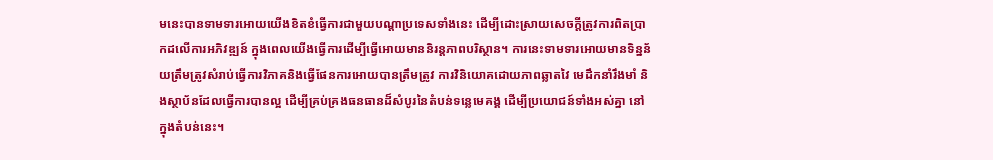មនេះបានទាមទារអោយយើងខិតខំធ្វើការជាមួយបណ្តាប្រទេសទាំងនេះ ដើម្បីដោះស្រាយសេចក្តីត្រូវការពិតប្រាកដលើការអភិវឌ្ឍន៍ ក្នុងពេលយើងធ្វើការដើម្បីធ្វើអោយមាននិរន្តភាពបរិស្ថាន។ ការនេះទាមទារអោយមានទិន្នន័យត្រឹមត្រូវសំរាប់ធ្វើការវិភាគនិងធ្វើផែនការអោយបានត្រឹមត្រូវ ការវិនិយោគដោយភាពឆ្លាតវៃ មេដឹកនាំរឹងមាំ និងស្ថាប័នដែលធ្វើការបានល្អ ដើម្បីគ្រប់គ្រងធនធានដ៏សំបូរនៃតំបន់ទន្លេមេគង្គ ដើម្បីប្រយោជន៍ទាំងអស់គ្នា នៅក្នុងតំបន់នេះ។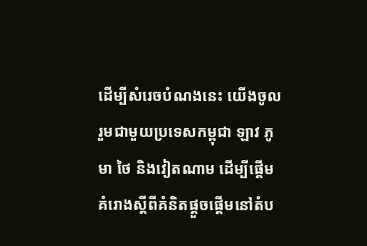ដើម្បីសំរេចបំណងនេះ យើងចូលរួមជាមួយប្រទេសកម្ពុជា ឡាវ ភូមា ថៃ និងវៀតណាម ដើម្បីផ្តើមគំរោងស្តីពីគំនិតផ្តួចផ្តើមនៅតំប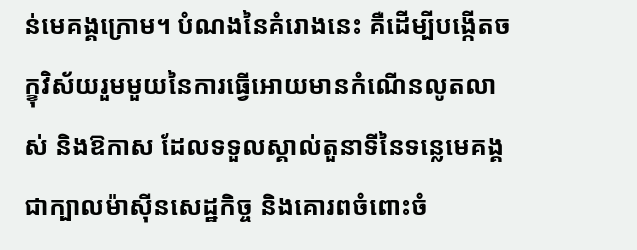ន់មេគង្គក្រោម។ បំណងនៃគំរោងនេះ គឺដើម្បីបង្កើតចក្ខុវិស័យរួមមួយនៃការធ្វើអោយមានកំណើនលូតលាស់ និងឱកាស ដែលទទួលស្គាល់តួនាទីនៃទន្លេមេគង្គជាក្បាលម៉ាស៊ីនសេដ្ឋកិច្ច និងគោរពចំពោះចំ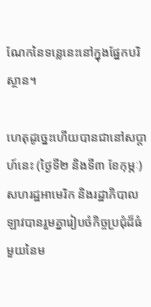ណែកនៃទន្លេនេះនៅក្នុងផ្នែកបរិស្ថាន។

ហេតុដូច្នេះហើយបានជានៅសប្តាហ៍នេះ (ថ្ងៃទី២ និងទី៣ ខែកុម្ភៈ) សហរដ្ឋអាមេរិក និងរដ្ឋាភិបាលឡាវបានរួមគ្នារៀបចំកិច្ចប្រជុំដ៏ធំមួយនៃម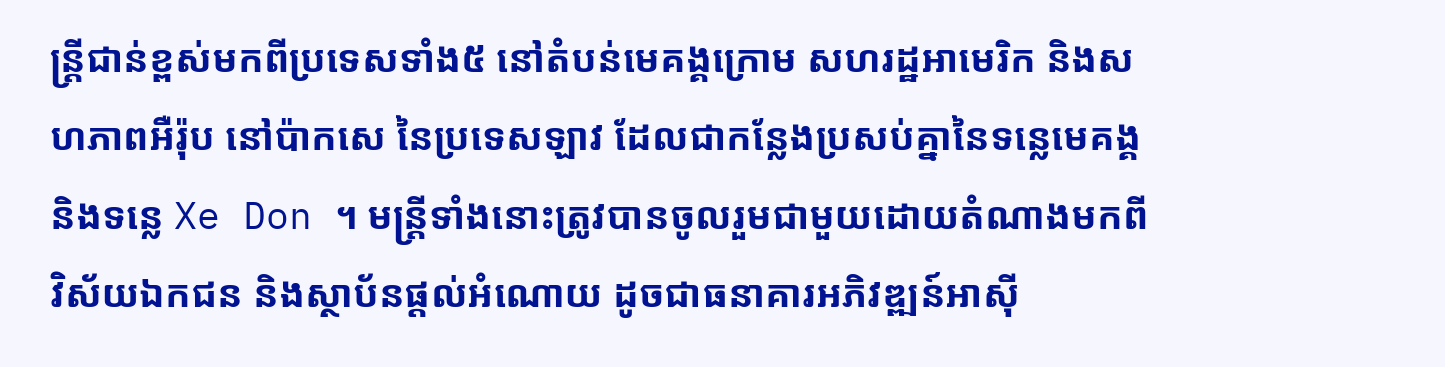ន្រ្តីជាន់ខ្ពស់មកពីប្រទេសទាំង៥ នៅតំបន់មេគង្គក្រោម សហរដ្ឋអាមេរិក និងសហភាពអឺរ៉ុប នៅប៉ាកសេ នៃប្រទេសឡាវ ដែលជាកន្លែងប្រសប់គ្នានៃទន្លេមេគង្គ និងទន្លេ Xe Don ។ មន្រ្តីទាំងនោះត្រូវបានចូលរួមជាមួយដោយតំណាងមកពីវិស័យឯកជន និងស្ថាប័នផ្តល់អំណោយ ដូចជាធនាគារអភិវឌ្ឍន៍អាស៊ី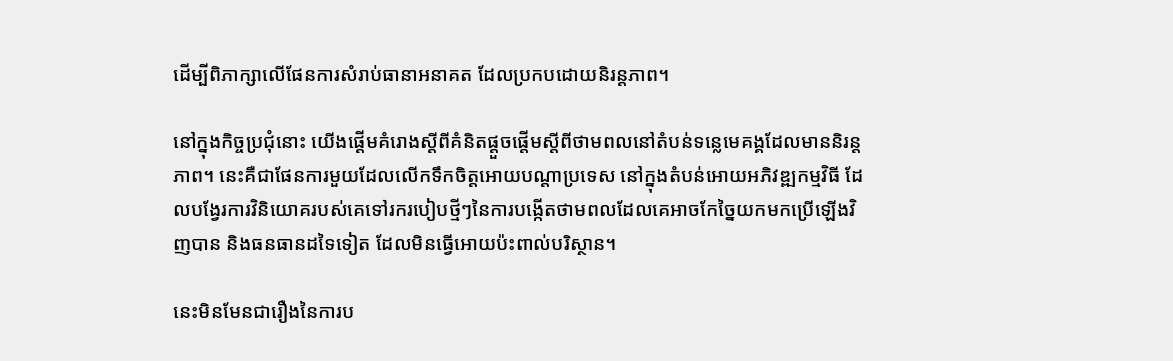ដើម្បីពិភាក្សាលើផែនការសំរាប់ធានាអនាគត ដែលប្រកបដោយនិរន្តភាព។

នៅក្នុងកិច្ចប្រជុំនោះ យើងផ្តើមគំរោងស្តីពីគំនិតផ្តួចផ្តើមស្តីពីថាមពលនៅតំបន់ទន្លេមេគង្គដែលមាននិរន្តភាព។ នេះគឺជាផែនការមួយដែលលើកទឹកចិត្តអោយបណ្តាប្រទេស នៅក្នុងតំបន់អោយអភិវឌ្ឍកម្មវិធី ដែលបង្វែរការវិនិយោគរបស់គេទៅរករបៀបថ្មីៗនៃការបង្កើតថាមពលដែលគេអាចកែច្នៃយកមកប្រើឡើងវិញបាន និងធនធានដទៃទៀត ដែលមិនធ្វើអោយប៉ះពាល់បរិស្ថាន។

នេះមិនមែនជារឿងនៃការប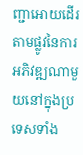ញ្ជាអោយដើរតាមផ្លូវនៃការអភិវឌ្ឍណាមួយនៅក្នុងប្រទេសទាំង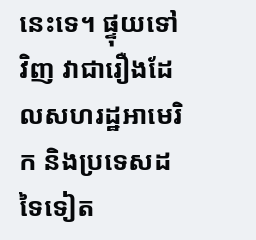នេះទេ។ ផ្ទុយទៅវិញ វាជារឿងដែលសហរដ្ឋអាមេរិក និងប្រទេសដទៃទៀត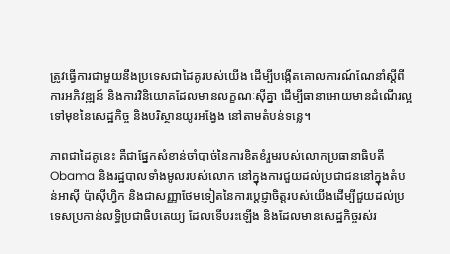ត្រូវធ្វើការជាមួយនឹងប្រទេសជាដៃគូរបស់យើង ដើម្បីបង្កើតគោលការណ៍ណែនាំស្តីពីការអភិវឌ្ឍន៍ និងការវិនិយោគដែលមានលក្ខណៈស៊ីគ្នា ដើម្បីធានាអោយមានដំណើរល្អទៅមុខនៃសេដ្ឋកិច្ច និងបរិស្ថានយូរអង្វែង នៅតាមតំបន់ទន្លេ។

ភាពជាដៃគូនេះ គឺជាផ្នែកសំខាន់ចាំបាច់នៃការខិតខំរួមរបស់លោកប្រធានាធិបតី Obama និងរដ្ឋបាលទាំងមូលរបស់លោក នៅក្នុងការជួយដល់ប្រជាជននៅក្នុងតំបន់អាស៊ី ប៉ាស៊ីហ្វិក និងជាសញ្ញាថែមទៀតនៃការប្តេជ្ញាចិត្តរបស់យើងដើម្បីជួយដល់ប្រទេសប្រកាន់លទ្ធិប្រជាធិបតេយ្យ ដែលទើបរះឡើង និងដែលមានសេដ្ឋកិច្ចរស់រ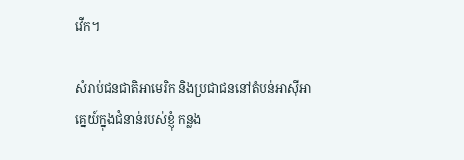វើក។

សំរាប់ជនជាតិអាមេរិក និងប្រជាជននៅតំបន់អាស៊ីអាគ្នេយ៍ក្នុងជំនាន់របស់ខ្ញុំ កន្លង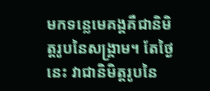មកទន្លេមេគង្គគឺជានិមិត្តរូបនៃសង្គ្រាម។ តែថ្ងៃនេះ វាជានិមិត្តរូបនៃ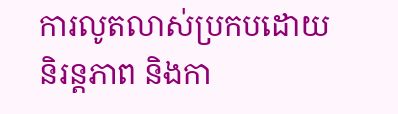ការលូតលាស់ប្រកបដោយនិរន្តភាព និងកា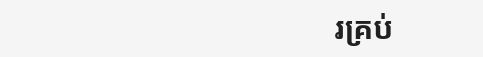រគ្រប់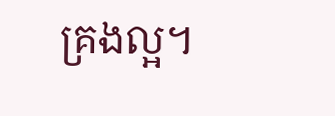គ្រងល្អ។